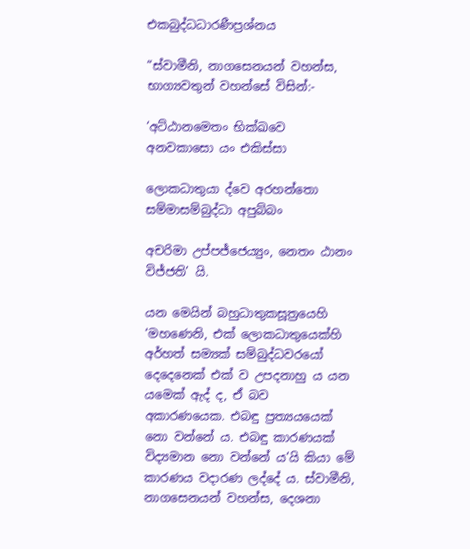එකබුද්ධධාරණීප්‍ර‍ශ්නය

“ස්වාමීනි, නාගසෙනයන් වහන්ස, භාග්‍යවතුන් වහන්සේ විසින්:-

‘අට්ඨානමෙතං භික්ඛවෙ අනවකාසො යං එකිස්සා

ලොකධාතුයා ද්වෙ අරහන්තො සම්මාසම්බුද්ධා අපුබ්බං

අචරිමා උප්පජ්ජෙය්‍යුං, නෙතං ඨානං විජ්ජති’ යි.

යන මෙයින් බහුධාතුකසූත්‍රයෙහි ‘මහණෙනි, එක් ලොකධාතුයෙක්හි අර්හත් සම්‍යක් සම්බුද්ධවරයෝ දෙදෙනෙක් එක් ව උපදනාහු ය යන යමෙක් ඇද් ද, ඒ බව අකාරණයෙක. එබඳු ප්‍ර‍ත්‍යයයෙක් නො වන්නේ ය. එබඳු කාරණයක් විද්‍යමාන නො වන්නේ ය’යි කියා මේ කාරණය වදාරණ ලද්දේ ය. ස්වාමීනි, නාගසෙනයන් වහන්ස, දෙශනා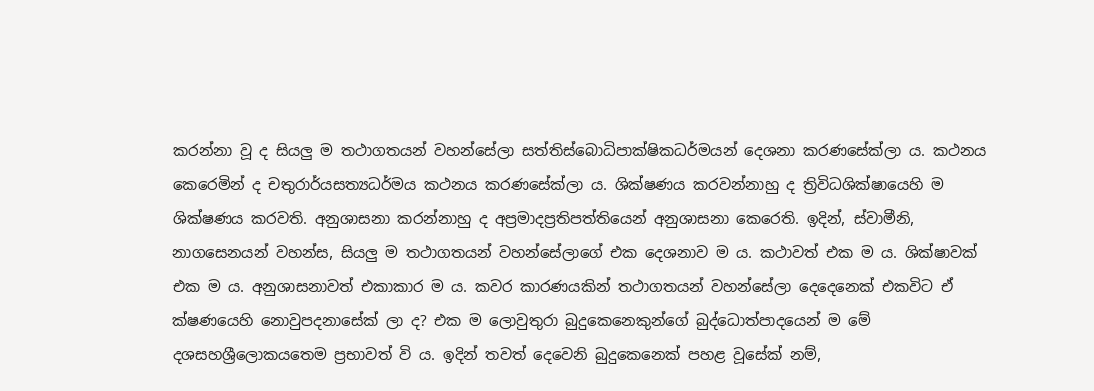කරන්නා වූ ද සියලු ම තථාගතයන් වහන්සේලා සත්තිස්බොධිපාක්ෂිකධර්මයන් දෙශනා කරණසේක්ලා ය. කථනය කෙරෙමින් ද චතුරාර්යසත්‍යධර්මය කථනය කරණසේක්ලා ය. ශික්ෂණය කරවන්නාහු ද ත්‍රිවිධශික්ෂායෙහි ම ශික්ෂණය කරවති. අනුශාසනා කරන්නාහු ද අප්‍ර‍මාදප්‍ර‍තිපත්තියෙන් අනුශාසනා කෙරෙති. ඉදින්, ස්වාමීනි, නාගසෙනයන් වහන්ස, සියලු ම තථාගතයන් වහන්සේලාගේ එක දෙශනාව ම ය. කථාවත් එක ම ය. ශික්ෂාවක් එක ම ය. අනුශාසනාවත් එකාකාර ම ය. කවර කාරණයකින් තථාගතයන් වහන්සේලා දෙදෙනෙක් එකවිට ඒ ක්ෂණයෙහි නොවුපදනාසේක් ලා ද? එක ම ලොවුතුරා බුදුකෙනෙකුන්ගේ බුද්ධොත්පාදයෙන් ම මේ දශසහශ්‍රීලොකයතෙම ප්‍ර‍භාවත් වි ය. ඉදින් තවත් දෙවෙනි බුදුකෙනෙක් පහළ වූසේක් නම්,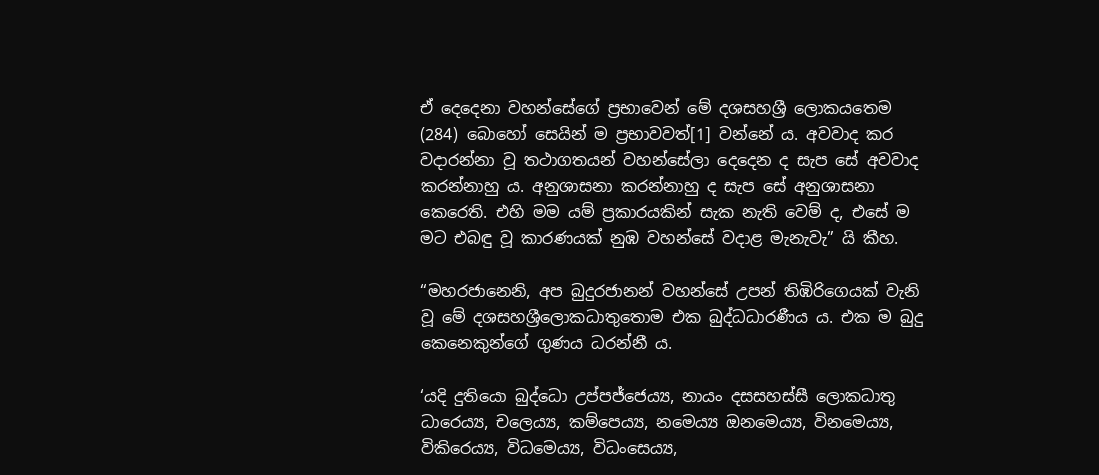ඒ දෙදෙනා වහන්සේගේ ප්‍ර‍භාවෙන් මේ දශසහශ්‍රී ලොකයතෙම (284) බොහෝ සෙයින් ම ප්‍ර‍භාවවත්[1] වන්නේ ය. අවවාද කර වදාරන්නා වූ තථාගතයන් වහන්සේලා දෙදෙන ද සැප සේ අවවාද කරන්නාහු ය. අනුශාසනා කරන්නාහු ද සැප සේ අනුශාසනා කෙරෙති. එහි මම යම් ප්‍ර‍කාරයකින් සැක නැති වෙම් ද, එසේ ම මට එබඳු වූ කාරණයක් නුඹ වහන්සේ වදාළ මැනැවැ” යි කීහ.

“මහරජානෙනි, අප බුදුරජානන් වහන්සේ උපන් තිඹිරිගෙයක් වැනි වූ මේ දශසහශ්‍රීලොකධාතුතොම එක බුද්ධධාරණීය ය. එක ම බුදු කෙනෙකුන්ගේ ගුණය ධරන්නී ය.

‘යදි දුතියො බුද්ධො උප්පජ්ජෙය්‍ය, නායං දසසහස්සී ලොකධාතු ධාරෙය්‍ය, චලෙය්‍ය, කම්පෙය්‍ය, නමෙය්‍ය ඔනමෙය්‍ය, විනමෙය්‍ය, විකිරෙය්‍ය, විධමෙය්‍ය, විධංසෙය්‍ය,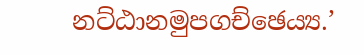නට්ඨානමුපගච්ඡෙය්‍ය.’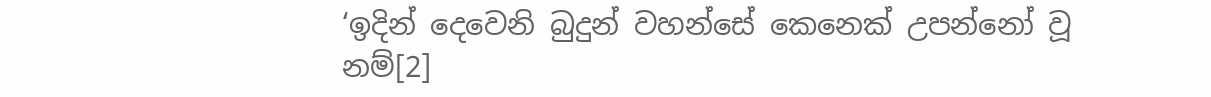‘ඉදින් දෙවෙනි බුදුන් වහන්සේ කෙනෙක් උපන්නෝ වූ නම්[2]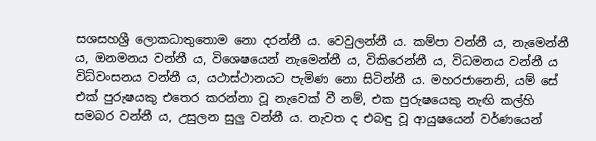සශසහශ්‍රී ලොකධාතුතොම නො දරන්නී ය. වෙවුලන්නී ය. කම්පා වන්නී ය, නැමෙන්නී ය, ඔනමනය වන්නී ය, විශෙෂයෙන් නැමෙන්නී ය, විකිරෙන්නී ය, විධමනය වන්නී ය විධ්වංසනය වන්නී ය, යථාස්ථානයට පැමිණ නො සිටින්නී ය. මහරජානෙනි, යම් සේ එක් පුරුෂයකු එතෙර කරන්නා වූ නැවෙක් වී නම්, එක පුරුෂයෙකු නැඟි කල්හි සමබර වන්නී ය, උසුලන සුලු වන්නී ය. නැවත ද එබඳු වූ ආයුෂයෙන් වර්ණයෙන්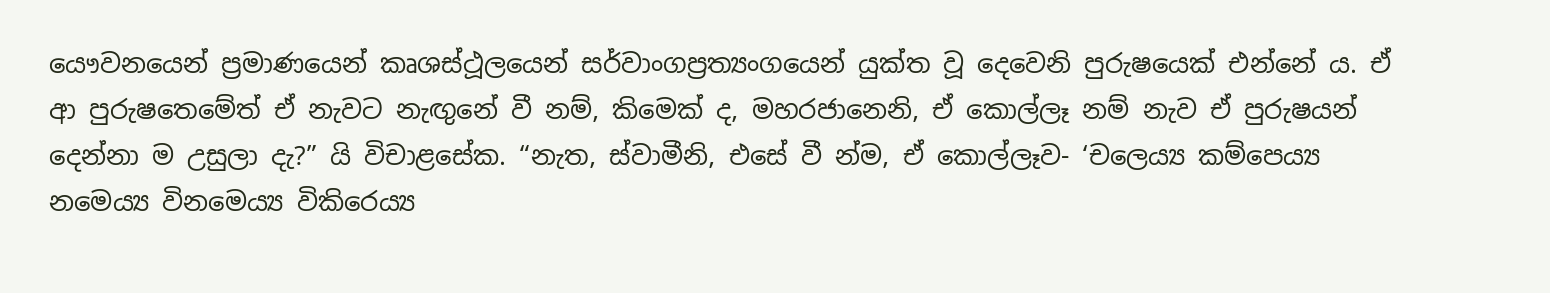යෞවනයෙන් ප්‍ර‍මාණයෙන් කෘශස්ථූලයෙන් සර්වාංගප්‍ර‍ත්‍යංගයෙන් යුක්ත වූ දෙවෙනි පුරුෂයෙක් එන්නේ ය. ඒ ආ පුරුෂතෙමේත් ඒ නැවට නැඟුනේ වී නම්, කිමෙක් ද, මහරජානෙනි, ඒ කොල්ලෑ නම් නැව ඒ පුරුෂයන් දෙන්නා ම උසුලා දැ?” යි විචාළසේක. “නැත, ස්වාමීනි, එසේ වී න්ම, ඒ කොල්ලෑව- ‘චලෙය්‍ය කම්පෙය්‍ය නමෙය්‍ය විනමෙය්‍ය විකිරෙය්‍ය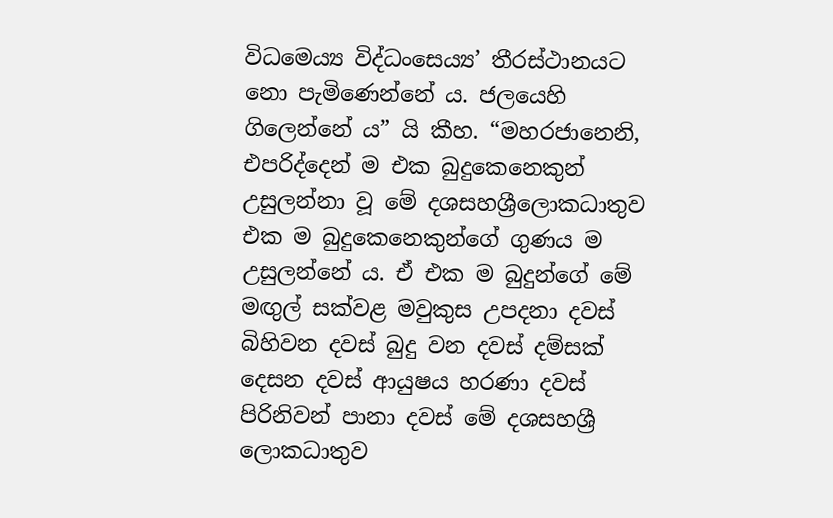විධමෙය්‍ය විද්ධංසෙය්‍ය’ තීරස්ථානයට නො පැමිණෙන්නේ ය. ජලයෙහි ගිලෙන්නේ ය” යි කීහ. “මහරජානෙනි, එපරිද්දෙන් ම එක බුදුකෙනෙකුන් උසුලන්නා වූ මේ දශසහශ්‍රීලොකධාතුව එක ම බුදුකෙනෙකුන්ගේ ගුණය ම උසුලන්නේ ය. ඒ එක ම බුදුන්ගේ මේ මඟුල් සක්වළ මවුකුස උපදනා දවස් බිහිවන දවස් බුදු වන දවස් දම්සක් දෙසන දවස් ආයුෂය හරණා දවස් පිරිනිවන් පානා දවස් මේ දශසහශ්‍රී ලොකධාතුව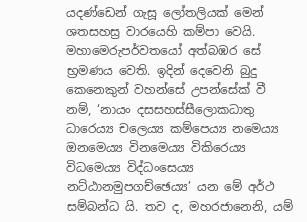යදණ්ඩෙන් ගැසූ ලෝතලියක් මෙන් ශතසහස්‍ර‍ වාරයෙහි කම්පා වෙයි. මහාමෙරුපර්වතයෝ අත්බඹර සේ භ්‍ර‍මණය වෙති. ඉදින් දෙවෙනි බුදු කෙනෙකුන් වහන්සේ උපන්සේක් වී නම්, ‘නායං දසසහස්සීලොකධාතු ධාරෙය්‍ය චලෙය්‍ය කම්පෙය්‍ය නමෙය්‍ය ඔනමෙය්‍ය විනමෙය්‍ය විකිරෙය්‍ය විධමෙය්‍ය විද්ධංසෙය්‍ය නට්ඨානමුපගච්ඡෙය්‍ය’ යන මේ අර්ථ සම්බන්ධ යි. තව ද, මහරජානෙනි, යම්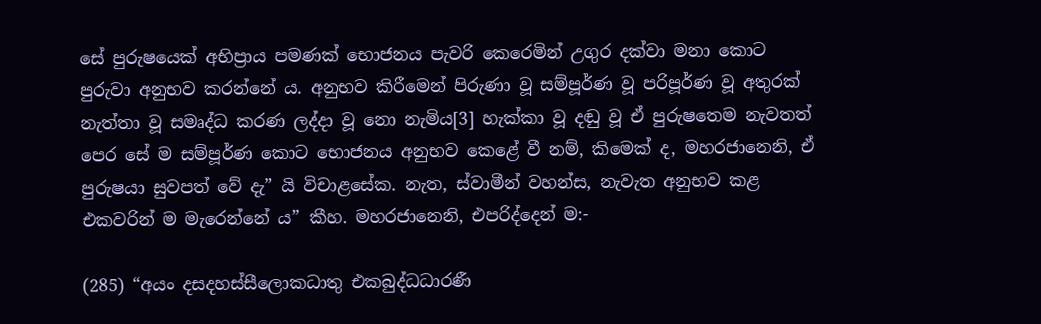සේ පුරුෂයෙක් අභිප්‍රාය පමණක් භොජනය පැවරි කෙරෙමින් උගුර දක්වා මනා කොට පුරුවා අනුභව කරන්නේ ය. අනුභව කිරීමෙන් පිරුණා වූ සම්පූර්ණ වූ පරිපූර්ණ වූ අතුරක් නැත්තා වූ සමෘද්ධ කරණ ලද්දා වූ නො නැමිය[3] හැක්කා වූ දඬු වූ ඒ පුරුෂතෙම නැවතත් පෙර සේ ම සම්පූර්ණ කොට භොජනය අනුභව කෙළේ වී නම්, කිමෙක් ද, මහරජානෙනි, ඒ පුරුෂයා සුවපත් වේ දැ” යි විචාළසේක. නැත, ස්වාමීන් වහන්ස, නැවැත අනුභව කළ එකවරින් ම මැරෙන්නේ ය” කීහ. මහරජානෙනි, එපරිද්දෙන් ම:-

(285) “අයං දසදහස්සීලොකධාතු එකබුද්ධධාරණී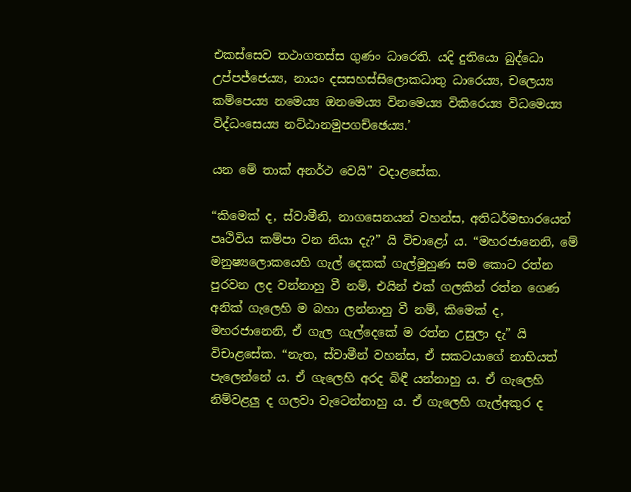එකස්සෙව තථාගතස්ස ගුණං ධාරෙති. යදි දුතියො බුද්ධො උප්පජ්ජෙය්‍ය, නායං දසසහස්සිලොකධාතු ධාරෙය්‍ය, චලෙය්‍ය කම්පෙය්‍ය නමෙය්‍ය ඔනමෙය්‍ය විනමෙය්‍ය විකිරෙය්‍ය විධමෙය්‍ය විද්ධංසෙය්‍ය නට්ඨානමුපගච්ඡෙය්‍ය.’

යන මේ තාක් අනර්ථ වෙයි” වදාළසේක.

“කිමෙක් ද, ස්වාමීනි, නාගසෙනයන් වහන්ස, අතිධර්මභාරයෙන් පෘථිවිය කම්පා වන නියා දැ?” යි විචාළෝ ය. “මහරජානෙනි, මේ මනුෂ්‍යලොකයෙහි ගැල් දෙකක් ගැල්මුහුණ සම කොට රත්න පුරවන ලද වන්නාහු වී නම්, එයින් එක් ගලකින් රත්න ගෙණ අනික් ගැලෙහි ම බහා ලන්නාහු වී නම්, කිමෙක් ද, මහරජානෙනි, ඒ ගැල ගැල්දෙකේ ම රත්න උසුලා දැ” යි විචාළසේක. “නැත, ස්වාමීන් වහන්ස, ඒ සකටයාගේ නාභියත් පැලෙන්නේ ය. ඒ ගැලෙහි අරද බිඳී යන්නාහු ය. ඒ ගැලෙහි නිම්වළලු ද ගලවා වැටෙන්නාහු ය. ඒ ගැලෙහි ගැල්අකුර ද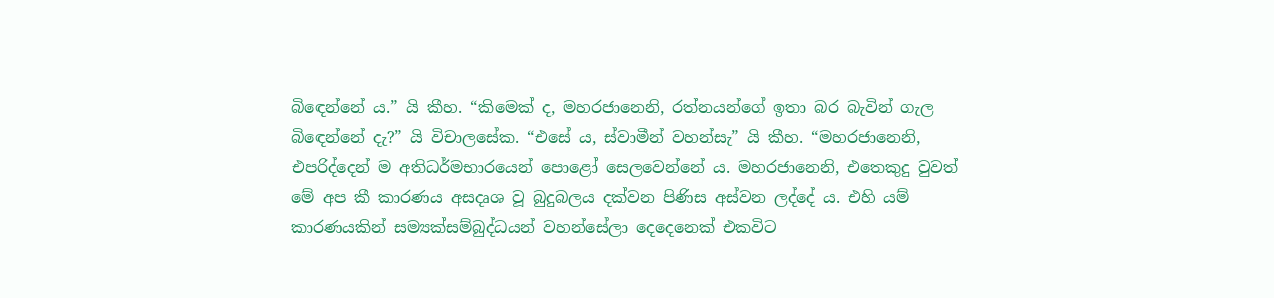බිඳෙන්නේ ය.” යි කීහ. “කිමෙක් ද, මහරජානෙනි, රත්නයන්ගේ ඉතා බර බැවින් ගැල බිඳෙන්නේ දැ?” යි විචාලසේක. “එසේ ය, ස්වාමීන් වහන්සැ” යි කීහ. “මහරජානෙනි, එපරිද්දෙන් ම අතිධර්මභාරයෙන් පොළෝ සෙලවෙන්නේ ය. මහරජානෙනි, එතෙකුදු වුවත් මේ අප කී කාරණය අසදෘශ වූ බුදුබලය දක්වන පිණිස අස්වන ලද්දේ ය. එහි යම් කාරණයකින් සම්‍යක්සම්බුද්ධයන් වහන්සේලා දෙදෙනෙක් එකවිට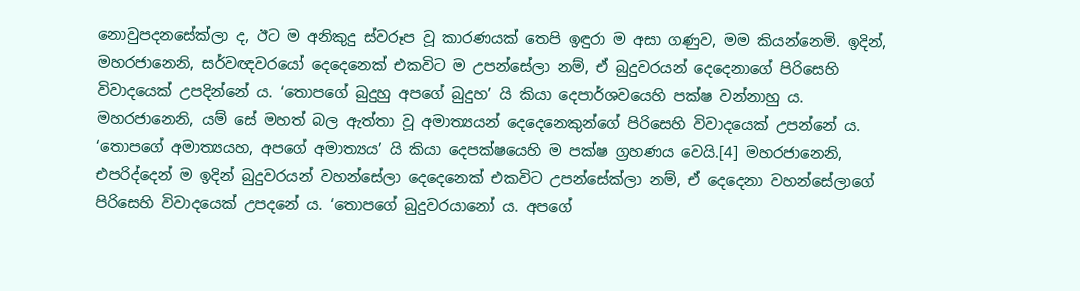නොවුපදනසේක්ලා ද, ඊට ම අනිකුදු ස්වරූප වූ කාරණයක් තෙපි ඉඳුරා ම අසා ගණුව, මම කියන්නෙමි. ඉදින්, මහරජානෙනි, සර්වඥවරයෝ දෙදෙනෙක් එකවිට ම උපන්සේලා නම්, ඒ බුදුවරයන් දෙදෙනාගේ පිරිසෙහි විවාදයෙක් උපදින්නේ ය. ‘තොපගේ බුදුහු අපගේ බුදුහ’ යි කියා දෙපාර්ශවයෙහි පක්ෂ වන්නාහු ය. මහරජානෙනි, යම් සේ මහත් බල ඇත්තා වූ අමාත්‍යයන් දෙදෙනෙකුන්ගේ පිරිසෙහි විවාදයෙක් උපන්නේ ය. ‘තොපගේ අමාත්‍යයහ, අපගේ අමාත්‍යය’ යි කියා දෙපක්ෂයෙහි ම පක්ෂ ග්‍ර‍හණය වෙයි.[4] මහරජානෙනි, එපරිද්දෙන් ම ඉදින් බුදුවරයන් වහන්සේලා දෙදෙනෙක් එකවිට උපන්සේක්ලා නම්, ඒ දෙදෙනා වහන්සේලාගේ පිරිසෙහි විවාදයෙක් උපදනේ ය. ‘තොපගේ බුදුවරයානෝ ය. අපගේ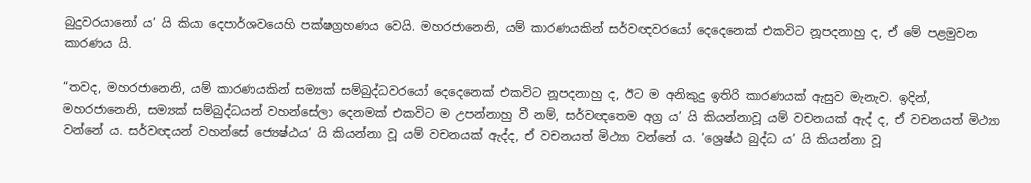බුදුවරයානෝ ය’ යි කියා දෙපාර්ශවයෙහි පක්ෂග්‍ර‍හණය වෙයි. මහරජානෙනි, යම් කාරණයකින් සර්වඥවරයෝ දෙදෙනෙක් එකවිට නූපදනාහු ද, ඒ මේ පළමුවන කාරණය යි.

“තවද, මහරජානෙනි, යම් කාරණයකින් සම්‍යක් සම්බුද්ධවරයෝ දෙදෙනෙක් එකවිට නූපදනාහු ද, ඊට ම අනිකුදු ඉතිරි කාරණයක් ඇසුව මැනැව. ඉදින්, මහරජානෙනි, සම්‍යක් සම්බුද්ධයන් වහන්සේලා දෙනමක් එකවිට ම උපන්නාහු වී නම්, සර්වඥතෙම අග්‍ර‍ ය’ යි කියන්නාවූ යම් වචනයක් ඇද් ද, ඒ වචනයත් මිථ්‍යා වන්නේ ය. සර්වඥයන් වහන්සේ ජ්‍යෙෂ්ඨය’ යි කියන්නා වූ යම් වචනයක් ඇද්ද, ඒ වචනයත් මිථ්‍යා වන්නේ ය. ‘ශ්‍රෙෂ්ඨ බුද්ධ ය’ යි කියන්නා වූ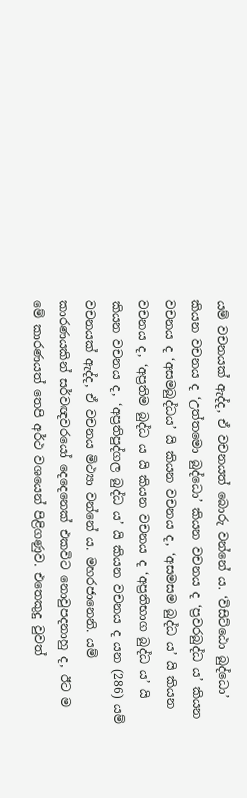යම් වචනයක් ඇද්ද, ඒ වචනයත් බොරු වන්නේ ය. ‘විසිට්ඨො බුද්ධො’ කියන වචනය ද ‘උත්තමො බුද්ධො’ කියන වචනය ද ‘ප්‍ර‍වරබුද්ධ ය’ කියන වචනය ද ‘අසමබුද්ධය’ යි කියන වචනය ද, ‘අසමසම බුද්ධ ය’ යි කියන වචනය ද, ‘අප්‍ර‍තිම බුද්ධ ය යි කියන වචනය ද ‘අප්‍ර‍තිභාග බුද්ධ ය’ යි කියන වචනය ද, ‘අප්‍ර‍තිපුද්ගල බුද්ධ ය’ යි කියන වචනය ද යන (286) යම් වචනයක් ඇද්ද, ඒ වචනය මිථ්‍යා වන්නේ ය. මහරජානෙනි. යම් කාරණයකින් සර්වඥවරයෝ දෙදෙනෙක් එකවිට නොවුපදනාහු ද, ඊට ම මේ කාරණයත් තෙපි අර්ථ වශයෙන් පිළිගණුව. එතෙකුදු වුවත්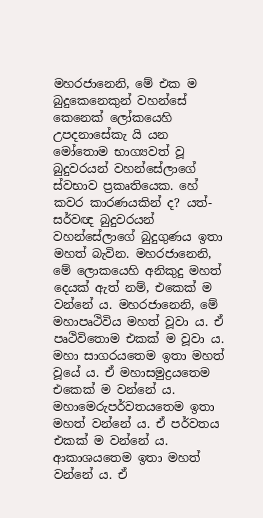මහරජානෙනි, මේ එක ම බුදුකෙනෙකුන් වහන්සේ කෙනෙක් ලෝකයෙහි උපදනාසේකැ යි යන මෝතොම භාග්‍යවත් වූ බුදුවරයන් වහන්සේලාගේ ස්වභාව ප්‍ර‍කෘතියෙක. හේ කවර කාරණයකින් ද? යත්- සර්වඥ බුදුවරයන් වහන්සේලාගේ බුදුගුණය ඉතා මහත් බැවින. මහරජානෙනි, මේ ලොකයෙහි අනිකුදු මහත් දෙයක් ඇත් නම්, එකෙක් ම වන්නේ ය. මහරජානෙනි, මේ මහාපෘථිවිය මහත් වූවා ය. ඒ පෘථිවිතොම එකක් ම වූවා ය. මහා සාගරයතෙම ඉතා මහත් වූයේ ය. ඒ මහාසමුද්‍ර‍යතෙම එකෙක් ම වන්නේ ය. මහාමෙරුපර්වතයතෙම ඉතා මහත් වන්නේ ය. ඒ පර්වතය එකක් ම වන්නේ ය. ආකාශයතෙම ඉතා මහත් වන්නේ ය. ඒ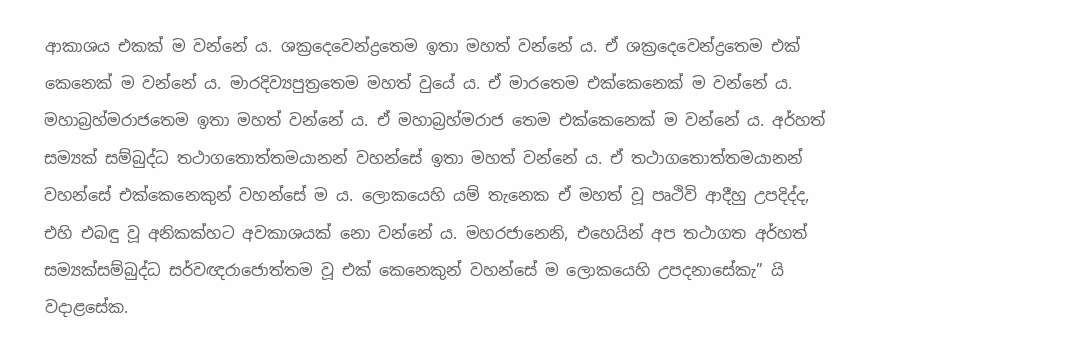ආකාශය එකක් ම වන්නේ ය. ශක්‍රදෙවෙන්ද්‍රතෙම ඉතා මහත් වන්නේ ය. ඒ ශක්‍රදෙවෙන්ද්‍රතෙම එක් කෙනෙක් ම වන්නේ ය. මාරදිව්‍යපුත්‍රතෙම මහත් වුයේ ය. ඒ මාරතෙම එක්කෙනෙක් ම වන්නේ ය. මහාබ්‍ර‍හ්මරාජතෙම ඉතා මහත් වන්නේ ය. ඒ මහාබ්‍ර‍හ්මරාජ තෙම එක්කෙනෙක් ම වන්නේ ය. අර්හත් සම්‍යක් සම්බුද්ධ තථාගතොත්තමයානන් වහන්සේ ඉතා මහත් වන්නේ ය. ඒ තථාගතොත්තමයානන් වහන්සේ එක්කෙනෙකුන් වහන්සේ ම ය. ලොකයෙහි යම් තැනෙක ඒ මහත් වූ පෘථිවි ආදීහු උපදිද්ද, එහි එබඳු වූ අනිකක්හට අවකාශයක් නො වන්නේ ය. මහරජානෙනි, එහෙයින් අප තථාගත අර්හත් සම්‍යක්සම්බුද්ධ සර්වඥරාජොත්තම වූ එක් කෙනෙකුන් වහන්සේ ම ලොකයෙහි උපදනාසේකැ” යි වදාළසේක.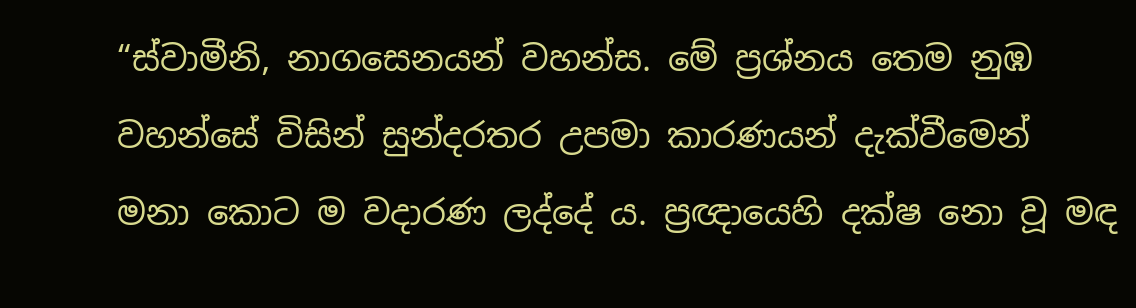“ස්වාමීනි, නාගසෙනයන් වහන්ස. මේ ප්‍ර‍ශ්නය තෙම නුඹ වහන්සේ විසින් සුන්දරතර උපමා කාරණයන් දැක්වීමෙන් මනා කොට ම වදාරණ ලද්දේ ය. ප්‍ර‍ඥායෙහි දක්ෂ නො වූ මඳ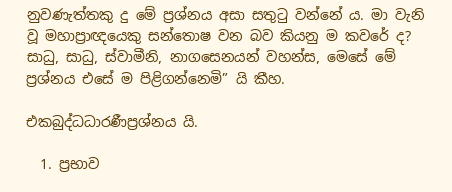නුවණැත්තකු දු මේ ප්‍ර‍ශ්නය අසා සතුටු වන්නේ ය. මා වැනි වූ මහාප්‍රාඥයෙකු සන්තොෂ වන බව කියනු ම කවරේ ද? සාධු, සාධු, ස්වාමීනි, නාගසෙනයන් වහන්ස, මෙසේ මේ ප්‍ර‍ශ්නය එසේ ම පිළිගන්නෙමි” යි කීහ.

එකබුද්ධධාරණීප්‍ර‍ශ්නය යි.

  1. ප්‍ර‍භාව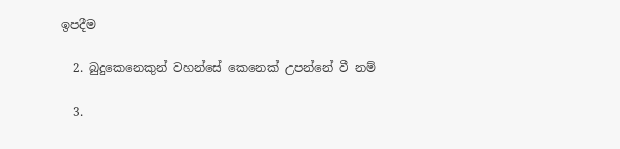ඉපදීම

  2. බුදුකෙනෙකුන් වහන්සේ කෙනෙක් උපන්නේ වී නම්

  3.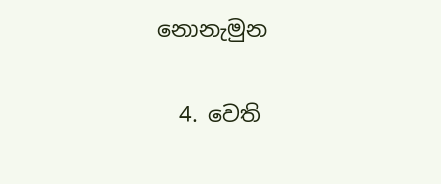නොනැමුන

  4. වෙති